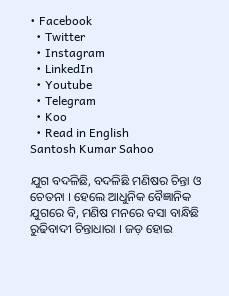• Facebook
  • Twitter
  • Instagram
  • LinkedIn
  • Youtube
  • Telegram
  • Koo
  • Read in English
Santosh Kumar Sahoo

ଯୁଗ ବଦଳିଛି, ବଦଳିଛି ମଣିଷର ଚିନ୍ତା ଓ ଚେତନା । ହେଲେ ଆଧୁନିକ ବୈଜ୍ଞାନିକ ଯୁଗରେ ବି, ମଣିଷ ମନରେ ବସା ବାନ୍ଧିଛି ରୁଢିବାଦୀ ଚିନ୍ତାଧାରା । ଜଡ଼ ହୋଇ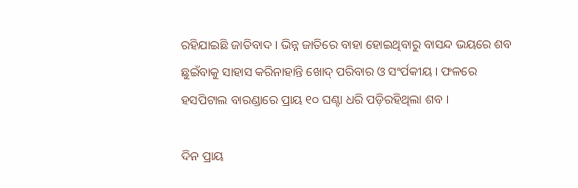ରହିଯାଇଛି ଜାତିବାଦ । ଭିନ୍ନ ଜାତିରେ ବାହା ହୋଇଥିବାରୁ ବାସନ୍ଦ ଭୟରେ ଶବ ଛୁଇଁବାକୁ ସାହାସ କରିନାହାନ୍ତି ଖୋଦ୍ ପରିବାର ଓ ସଂର୍ପକୀୟ । ଫଳରେ ହସପିଟାଲ ବାରଣ୍ଡାରେ ପ୍ରାୟ ୧୦ ଘଣ୍ଟା ଧରି ପଡ଼ିରହିଥିଲା ଶବ ।

ଦିନ ପ୍ରାୟ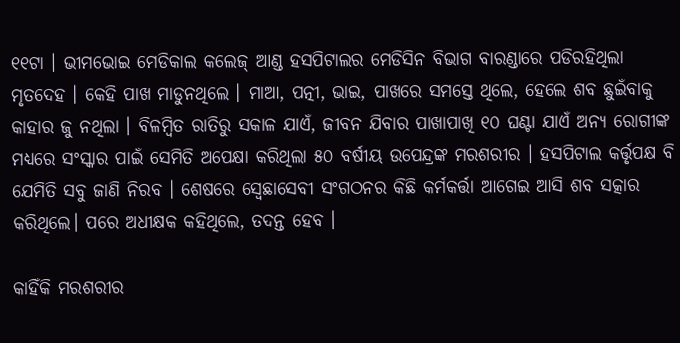୧୧ଟା । ଭୀମଭୋଇ ମେଡିକାଲ କଲେଜ୍ ଆଣ୍ଡ ହସପିଟାଲର ମେଡିସିନ ବିଭାଗ ବାରଣ୍ଡାରେ ପଡିରହିଥିଲା ମୃତଦେହ । କେହି ପାଖ ମାଡୁନଥିଲେ । ମାଆ, ପତ୍ନୀ, ଭାଇ, ପାଖରେ ସମସ୍ତେ ଥିଲେ, ହେଲେ ଶବ ଛୁଇଁବାକୁ କାହାର ଜୁ ନଥିଲା । ବିଳମ୍ବିତ ରାତିରୁ ସକାଳ ଯାଏଁ, ଜୀବନ ଯିବାର ପାଖାପାଖି ୧୦ ଘଣ୍ଟା ଯାଏଁ ଅନ୍ୟ ରୋଗୀଙ୍କ ମଧ୍ୟରେ ସଂସ୍କାର ପାଇଁ ସେମିତି ଅପେକ୍ଷା କରିଥିଲା ୫୦ ବର୍ଷୀୟ ଉପେନ୍ଦ୍ରଙ୍କ ମରଶରୀର । ହସପିଟାଲ କର୍ତ୍ତୃପକ୍ଷ ବି ଯେମିତି ସବୁ ଜାଣି ନିରବ । ଶେଷରେ ସ୍ବେଛାସେବୀ ସଂଗଠନର କିଛି କର୍ମକର୍ତ୍ତା ଆଗେଇ ଆସି ଶବ ସତ୍କାର କରିଥିଲେ। ପରେ ଅଧୀକ୍ଷକ କହିଥିଲେ, ତଦନ୍ତ ହେବ ।

କାହିଁକି ମରଶରୀର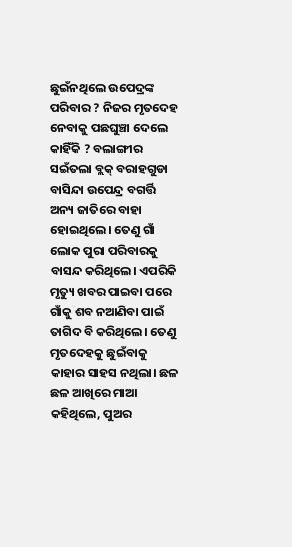ଛୁଇଁନଥିଲେ ଉପେଦ୍ରଙ୍କ ପରିବାର ? ନିଜର ମୃତଦେହ ନେବାକୁ ପଛଘୁଞ୍ଚା ଦେଲେ କାହିଁକି ? ବଲାଙ୍ଗୀର ସଇଁତଲା ବ୍ଲକ୍ ବରାହଗୁଡା ବାସିନ୍ଦା ଉପେନ୍ଦ୍ର ବଗର୍ତ୍ତି ଅନ୍ୟ ଜାତିରେ ବାହା ହୋଇଥିଲେ। ତେଣୁ ଗାଁ ଲୋକ ପୁରା ପରିବାରକୁ ବାସନ୍ଦ କରିଥିଲେ। ଏପରିକି ମୃତ୍ୟୁ ଖବର ପାଇବା ପରେ ଗାଁକୁ ଶବ ନଆଣିବା ପାଇଁ ତାଗିଦ ବି କରିଥିଲେ। ତେଣୁ ମୃତଦେହକୁ ଛୁଇଁବାକୁ କାହାର ସାହସ ନଥିଲା। ଛଳ ଛଳ ଆଖିରେ ମାଆ କହିଥିଲେ, ପୁଅର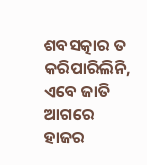ଶବସତ୍କାର ତ କରିପାରିଲିନି, ଏବେ ଜାତି ଆଗରେ ହାଜର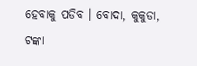ହେବାକୁ ପଡିବ । ବୋଦା, କୁକୁଡା, ଟଙ୍କା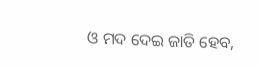ଓ ମଦ ଦେଇ ଜାତି ହେବ,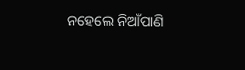ନହେଲେ ନିଆଁପାଣି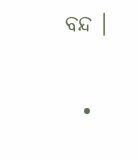ବନ୍ଦ ।

  •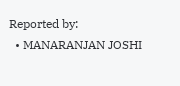Reported by:
  • MANARANJAN JOSHI